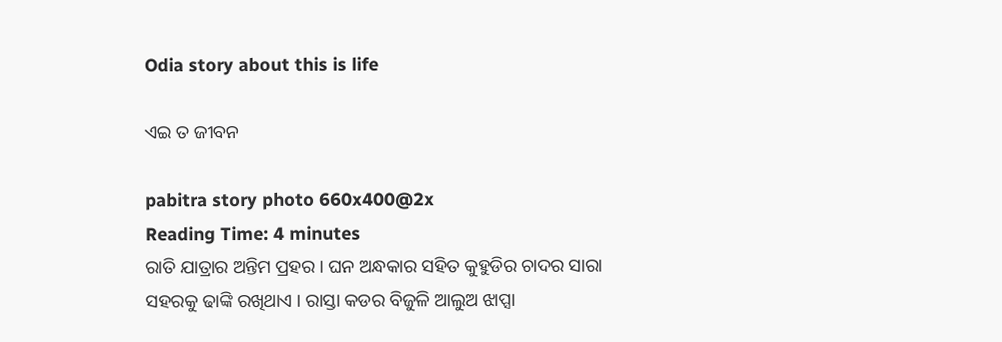Odia story about this is life

ଏଇ ତ ଜୀବନ

pabitra story photo 660x400@2x
Reading Time: 4 minutes
ରାତି ଯାତ୍ରାର ଅନ୍ତିମ ପ୍ରହର । ଘନ ଅନ୍ଧକାର ସହିତ କୁହୁଡିର ଚାଦର ସାରା ସହରକୁ ଢାଙ୍କି ରଖିଥାଏ । ରାସ୍ତା କଡର ବିଜୁଳି ଆଲୁଅ ଝାପ୍ସା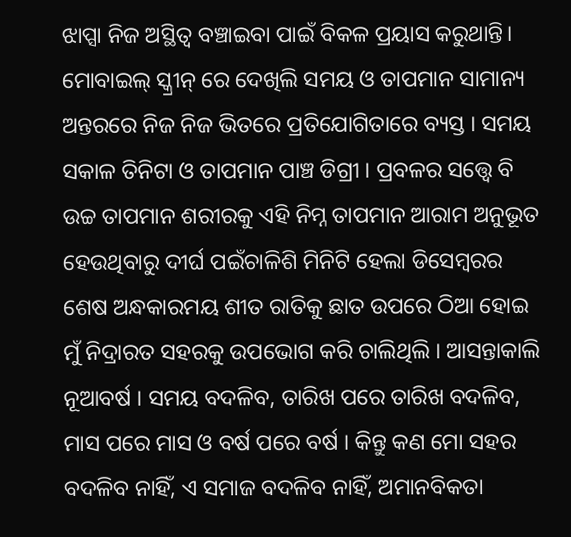ଝାପ୍ସା ନିଜ ଅସ୍ଥିତ୍ୱ ବଞ୍ଚାଇବା ପାଇଁ ବିକଳ ପ୍ରୟାସ କରୁଥାନ୍ତି। ମୋବାଇଲ୍ ସ୍କ୍ରୀନ୍ ରେ ଦେଖିଲି ସମୟ ଓ ତାପମାନ ସାମାନ୍ୟ ଅନ୍ତରରେ ନିଜ ନିଜ ଭିତରେ ପ୍ରତିଯୋଗିତାରେ ବ୍ୟସ୍ତ । ସମୟ ସକାଳ ତିନିଟା ଓ ତାପମାନ ପାଞ୍ଚ ଡିଗ୍ରୀ । ପ୍ରବଳର ସତ୍ତ୍ବେ ବି ଉଚ୍ଚ ତାପମାନ ଶରୀରକୁ ଏହି ନିମ୍ନ ତାପମାନ ଆରାମ ଅନୁଭୂତ ହେଉଥିବାରୁ ଦୀର୍ଘ ପଇଁଚାଳିଶି ମିନିଟି ହେଲା ଡିସେମ୍ବରର ଶେଷ ଅନ୍ଧକାରମୟ ଶୀତ ରାତିକୁ ଛାତ ଉପରେ ଠିଆ ହୋଇ ମୁଁ ନିଦ୍ରାରତ ସହରକୁ ଉପଭୋଗ କରି ଚାଲିଥିଲି । ଆସନ୍ତାକାଲି ନୂଆବର୍ଷ । ସମୟ ବଦଳିବ, ତାରିଖ ପରେ ତାରିଖ ବଦଳିବ, ମାସ ପରେ ମାସ ଓ ବର୍ଷ ପରେ ବର୍ଷ । କିନ୍ତୁ କଣ ମୋ ସହର ବଦଳିବ ନାହିଁ, ଏ ସମାଜ ବଦଳିବ ନାହିଁ, ଅମାନବିକତା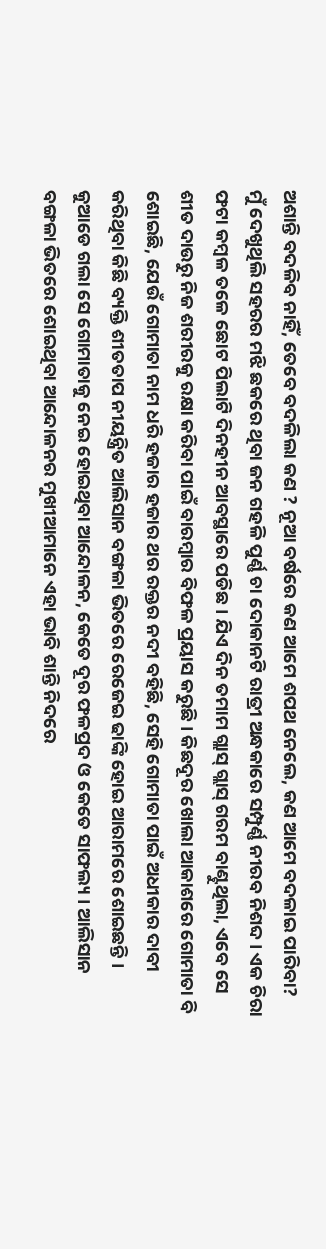ଅଶାନ୍ତି ବଦଳିବ ନାହିଁ, ତେବେ ବଦଳିଲା କଣ ? ନୂଆ ବର୍ଷରେ କଣ ଆମେ ଶପଥ ନେଲେ, କଣ ଆମେ ବଦଳାଇ ପାରିବା?
ମୁଁ ଦେଖୁଥିଲି ସହରର ମଝି ଛକରେ ଥିବା ଜନ ଗହଳି ପୁର୍ଣ୍ଣ ଚା ଦୋକାନଟି ରାତ୍ରୀ ଅନ୍ଧକାରେ ସମ୍ପୁର୍ଣ୍ଣ ନୀରବ ନିଶବ୍ଦ । ଏକ ଚିରା ଫଟା କମ୍ବଳ ତଳେ ଛୋଟ ପିଲାଟି ଦିନହୀନ ଆବସ୍ଥାରେ ପଡିଛ । ଯିଏ ଦିନ ତମାମ ଗ୍ଲାସ୍ ଗ୍ଲାସ୍ ଗରମ ବାଣ୍ଟୁଥିଲା, ଏବେ ସେ ଶୀତ ଦାଉରୁ ନିଜ ଶରୀରକୁ ରକ୍ଷା କରିବା ପାଇଁ ବାରମ୍ବାର ବିଫଳ ପ୍ରୟାସ କରୁଛି । କିଛଦୂର ଖୋଲା ଆକାଶରେ ଗୋମାତା ବି ଶୋଇଛି, ଯେଉଁ ଗୋମାତା ନାମ ଧରି ହଜାର ହଜାର ଥର ରକ୍ତର ନଦୀ ବହିଛି, ସେହି ଗୋମାତା ପାଇଁ ଅଧୀକାର ଦାବୀ କରିଥିବା କିଛି ବ୍ୟକ୍ତି ଶୀତତାପ ନୀୟନ୍ତ୍ରିତ ଆଲିସାନ ବଙ୍ଗଳା ଭିତରେ ରେଜେଇ ଢାଙ୍କି ହୋଇ ଆରାମରେ ଶୋଇଛନ୍ତି । କୁଆଡେ ଗଲା ସେ ଗୋମାତାକୁ ନେଇ ହୋଇଥିବା ଆନ୍ଦୋଳନ, କେତେ ଦୂର ଫଳପ୍ରଦ ଓ କେତେ ସାଫଲ୍ୟ । ଆଲିସାନ ବଙ୍ଗଳା ଭିତରେ ଶୋଇଥିବା ଆନ୍ଦୋଳନର ମୁଖୀଆମାନେ ଏହା ଭାବି ଶାନ୍ତି ନିଦରେ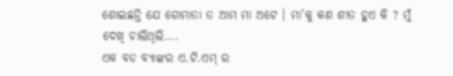ଶୋଇଛନ୍ତି ଯେ ଗୋମାତା ତ ଆମ ମା ଅଟେ । ମା’କୁ କଣ ଶୀତ ହୁଏ କି ? ମୁଁ ଦେଖି ଚାଲିଥିଲି….
ଏକ ବଡ ବ୍ୟାଙ୍କର ଏ.ଟି.ଏମ୍ ର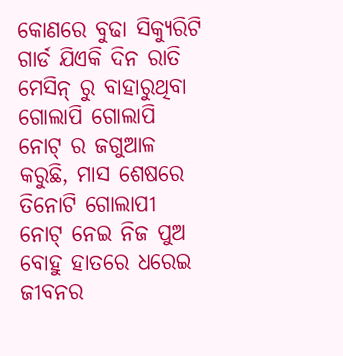କୋଣରେ ବୁଢା ସିକ୍ୟୁରିଟି ଗାର୍ଡ ଯିଏକି ଦିନ ରାତି ମେସିନ୍ ରୁ ବାହାରୁଥିବା ଗୋଲାପି ଗୋଲାପି ନୋଟ୍ ର ଜଗୁଆଳ କରୁଛି, ମାସ ଶେଷରେ ତିନୋଟି ଗୋଲାପୀ ନୋଟ୍ ନେଇ ନିଜ ପୁଅ ବୋହୁ ହାତରେ ଧରେଇ ଜୀବନର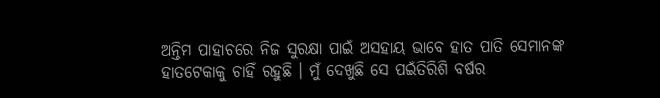ଅନ୍ତିମ ପାହାଚରେ ନିଜ ସୁରକ୍ଷା ପାଇଁ ଅସହାୟ ଭାବେ ହାତ ପାତି ସେମାନଙ୍କ ହାତଟେକାକୁ ଚାହିଁ ରହୁଛି । ମୁଁ ଦେଖୁଛି ସେ ପଇଁତିରିଶି ବର୍ଷର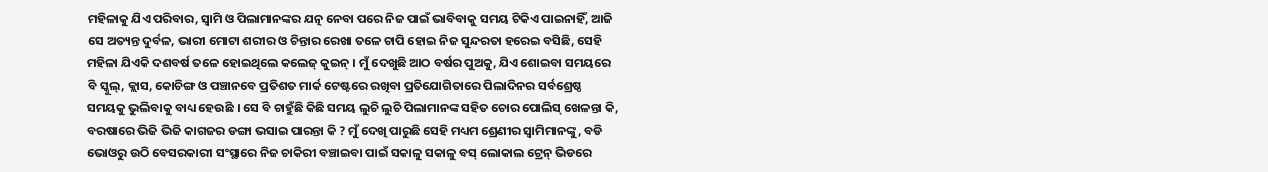ମହିଳାକୁ ଯିଏ ପରିବାର, ସ୍ବାମି ଓ ପିଲାମାନଙ୍କର ଯତ୍ନ ନେବା ପରେ ନିଜ ପାଇଁ ଭାବିବାକୁ ସମୟ ଟିକିଏ ପାଇନାହିଁ, ଆଜି ସେ ଅତ୍ୟନ୍ତ ଦୁର୍ବଳ, ଭାରୀ ମୋଟା ଶରୀର ଓ ଚିନ୍ତାର ରେଖା ତଳେ ଚାପି ହୋଇ ନିଜ ସୁନ୍ଦରତା ହରେଇ ବସିଛି, ସେହି ମହିଳା ଯିଏକି ଦଶବର୍ଷ ତଳେ ହୋଇଥିଲେ କଲେଜ୍ କୁଇନ୍ । ମୁଁ ଦେଖୁଛି ଆଠ ବର୍ଷର ପୁଅକୁ, ଯିଏ ଶୋଇବା ସମୟରେ ବି ସ୍କୁଲ୍, କ୍ଲାସ, କୋଚିଙ୍ଗ ଓ ପଞ୍ଚାନବେ ପ୍ରତିଶତ ମାର୍କ ଟେଷ୍ଟରେ ରଖିବା ପ୍ରତିଯୋଗିତାରେ ପିଲାଦିନର ସର୍ବଶ୍ରେଷ୍ଠ ସମୟକୁ ଭୁଲିବାକୁ ବାଧ୍ୟ ହେଉଛି । ସେ ବି ଚାହୁଁଛି କିଛି ସମୟ ଲୁଚି ଲୁଚି ପିଲାମାନଙ୍କ ସହିତ ଚୋର ପୋଲିସ୍ ଖେଳନ୍ତା କି, ବରଷାରେ ଭିଜି ଭିଜି କାଗଜର ଡଙ୍ଗା ଭସାଇ ପାରନ୍ତା କି ? ମୁଁ ଦେଖି ପାରୁଛି ସେହି ମଧ୍ୟମ ଶ୍ରେଣୀର ସ୍ବାମିମାନଙ୍କୁ, ବଡି ଭୋଓରୁ ଉଠି ବେସରକାରୀ ସଂସ୍ଥାରେ ନିଜ ଚାକିରୀ ବଞ୍ଚାଇବା ପାଇଁ ସକାଳୁ ସକାଳୁ ବସ୍ ଲୋକାଲ ଟ୍ରେନ୍ ଭିଡରେ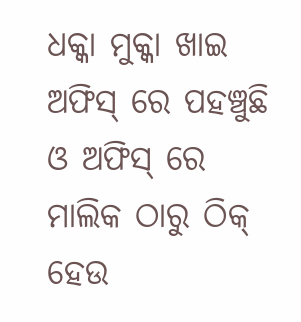ଧକ୍କା ମୁକ୍କା ଖାଇ ଅଫିସ୍ ରେ ପହଞ୍ଚୁଛି ଓ ଅଫିସ୍ ରେ ମାଲିକ ଠାରୁ ଠିକ୍ ହେଉ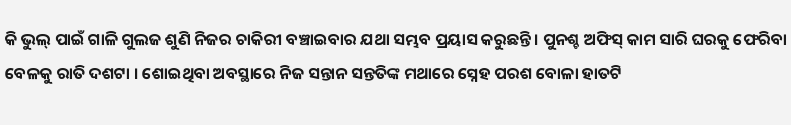କି ଭୁଲ୍ ପାଇଁ ଗାଳି ଗୁଲଜ ଶୁଣି ନିଜର ଚାକିରୀ ବଞ୍ଚାଇବାର ଯଥା ସମ୍ଭବ ପ୍ରୟାସ କରୁଛନ୍ତି । ପୁନଶ୍ଚ ଅଫିସ୍ କାମ ସାରି ଘରକୁ ଫେରିବା ବେଳକୁ ରାତି ଦଶଟା । ଶୋଇଥିବା ଅବସ୍ଥାରେ ନିଜ ସନ୍ତାନ ସନ୍ତତିଙ୍କ ମଥାରେ ସ୍ନେହ ପରଶ ବୋଳା ହାତଟି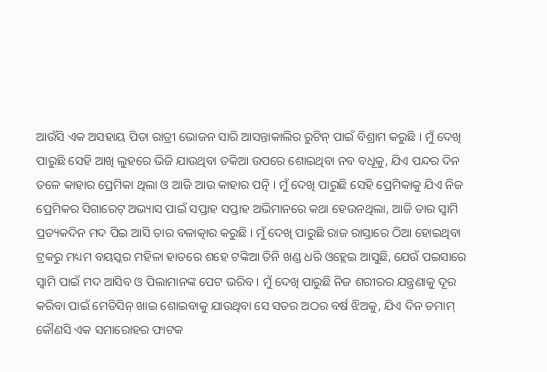ଆଉଁସି ଏକ ଅସହାୟ ପିତା ରାତ୍ରୀ ଭୋଜନ ସାରି ଆସନ୍ତାକାଲିର ରୁଟିନ୍ ପାଇଁ ବିଶ୍ରାମ କରୁଛି । ମୁଁ ଦେଖି ପାରୁଛି ସେହି ଆଖି ଲୁହରେ ଭିଜି ଯାଉଥିବା ତକିଆ ଉପରେ ଶୋଇଥିବା ନବ ବଧୂକୁ, ଯିଏ ପନ୍ଦର ଦିନ ତଳେ କାହାର ପ୍ରେମିକା ଥିଲା ଓ ଆଜି ଆଉ କାହାର ପତ୍ନି । ମୁଁ ଦେଖି ପାରୁଛି ସେହି ପ୍ରେମିକାକୁ ଯିଏ ନିଜ ପ୍ରେମିକର ସିଗାରେଟ୍ ଅଭ୍ୟାସ ପାଇଁ ସପ୍ତାହ ସପ୍ତାହ ଅଭିମାନରେ କଥା ହେଉନଥିଲା, ଆଜି ତାର ସ୍ବାମି ପ୍ରତ୍ୟକଦିନ ମଦ ପିଇ ଆସି ତାର ବଳାତ୍କାର କରୁଛି । ମୁଁ ଦେଖି ପାରୁଛି ରାଜ ରାସ୍ତାରେ ଠିଆ ହୋଇଥିବା ଟ୍ରକରୁ ମଧ୍ୟମ ବୟସ୍କର ମହିଳା ହାତରେ ଶହେ ଟଙ୍କିଆ ତିନି ଖଣ୍ଡ ଧରି ଓହ୍ଲେଇ ଆସୁଛି, ଯେଉଁ ପଇସାରେ ସ୍ବାମି ପାଇଁ ମଦ ଆସିବ ଓ ପିଲାମାନଙ୍କ ପେଟ ଭରିବ । ମୁଁ ଦେଖି ପାରୁଛି ନିଜ ଶରୀରର ଯନ୍ତ୍ରଣାକୁ ଦୂର କରିବା ପାଇଁ ମେଡିସିନ୍ ଖାଇ ଶୋଇବାକୁ ଯାଉଥିବା ସେ ସତର ଅଠର ବର୍ଷ ଝିଅକୁ, ଯିଏ ଦିନ ତମାମ୍ କୌଣସି ଏକ ସମାରୋହର ଫାଟକ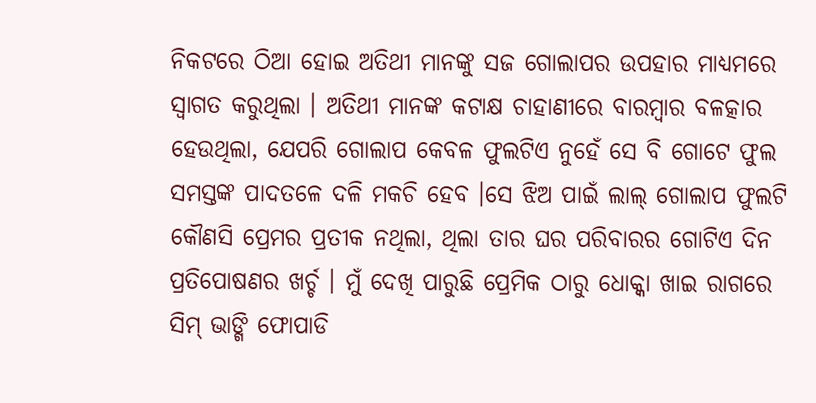ନିକଟରେ ଠିଆ ହୋଇ ଅତିଥୀ ମାନଙ୍କୁ ସଜ ଗୋଲାପର ଉପହାର ମାଧ୍ୟମରେ ସ୍ବାଗତ କରୁଥିଲା । ଅତିଥୀ ମାନଙ୍କ କଟାକ୍ଷ ଚାହାଣୀରେ ବାରମ୍ବାର ବଳତ୍କାର ହେଉଥିଲା, ଯେପରି ଗୋଲାପ କେବଳ ଫୁଲଟିଏ ନୁହେଁ ସେ ବି ଗୋଟେ ଫୁଲ ସମସ୍ତଙ୍କ ପାଦତଳେ ଦଳି ମକଚି ହେବ ।ସେ ଝିଅ ପାଇଁ ଲାଲ୍ ଗୋଲାପ ଫୁଲଟି କୌଣସି ପ୍ରେମର ପ୍ରତୀକ ନଥିଲା, ଥିଲା ତାର ଘର ପରିବାରର ଗୋଟିଏ ଦିନ ପ୍ରତିପୋଷଣର ଖର୍ଚ୍ଚ । ମୁଁ ଦେଖି ପାରୁଛି ପ୍ରେମିକ ଠାରୁ ଧୋକ୍କା ଖାଇ ରାଗରେ ସିମ୍ ଭାଙ୍ଗି ଫୋପାଡି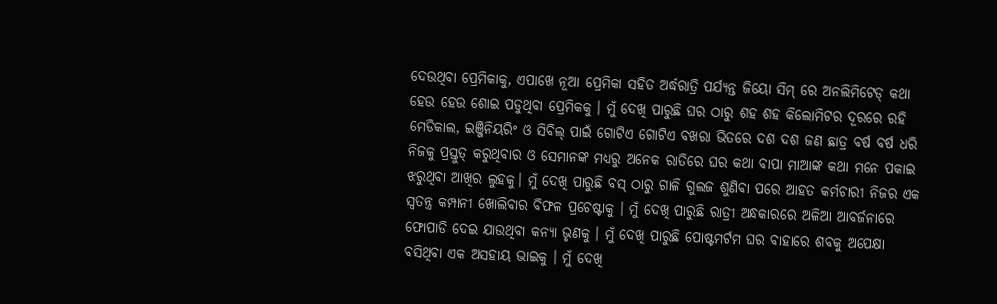ଦେଉଥିବା ପ୍ରେମିକାକୁ, ଏପାଖେ ନୂଆ ପ୍ରେମିକା ସହିତ ଅର୍ଦ୍ଧରାତ୍ରି ପର୍ଯ୍ୟନ୍ତ ଜିୟୋ ସିମ୍ ରେ ଅନଲିମିଟେଡ୍ କଥା ହେଉ ହେଉ ଶୋଇ ପଡୁଥିବା ପ୍ରେମିକକୁ । ମୁଁ ଦେଖି ପାରୁଛି ଘର ଠାରୁ ଶହ ଶହ କିଲୋମିଟର ଦୂରରେ ରହି ମେଡିକାଲ, ଇଞ୍ଜିନିୟରିଂ ଓ ସିବିଲ୍ ପାଇଁ ଗୋଟିଏ ଗୋଟିଏ ବଖରା ଭିତରେ ଦଶ ଦଶ ଜଣ ଛାତ୍ର ବର୍ଷ ବର୍ଷ ଧରି ନିଜକୁ ପ୍ରସ୍ତୁତ୍ କରୁଥିବାର ଓ ସେମାନଙ୍କ ମଧ୍ୟରୁ ଅନେକ ରାତିରେ ଘର କଥା ବାପା ମାଆଙ୍କ କଥା ମନେ ପକାଇ ଝରୁଥିବା ଆଖିର ଲୁହକୁ। ମୁଁ ଦେଖି ପାରୁଛି ବସ୍ ଠାରୁ ଗାଳି ଗୁଲଜ ଶୁଣିବା ପରେ ଆହତ କର୍ମଚାରୀ ନିଜର ଏକ ସ୍ବତନ୍ତ୍ର କମ୍ପାନୀ ଖୋଲିବାର ବିଫଳ ପ୍ରଚେଷ୍ଟାକୁ । ମୁଁ ଦେଖି ପାରୁଛି ରାତ୍ରୀ ଅନ୍ଧକାରରେ ଅଳିଆ ଆବର୍ଜନାରେ ଫୋପାଡି ଦେଇ ଯାଉଥିବା କନ୍ୟା ଭୃଣକୁ । ମୁଁ ଦେଖି ପାରୁଛି ପୋଷ୍ଟମର୍ଟମ ଘର ବାହାରେ ଶବକୁ ଅପେକ୍ଷା ବସିଥିବା ଏକ ଅସହାୟ ଭାଇକୁ । ମୁଁ ଦେଖି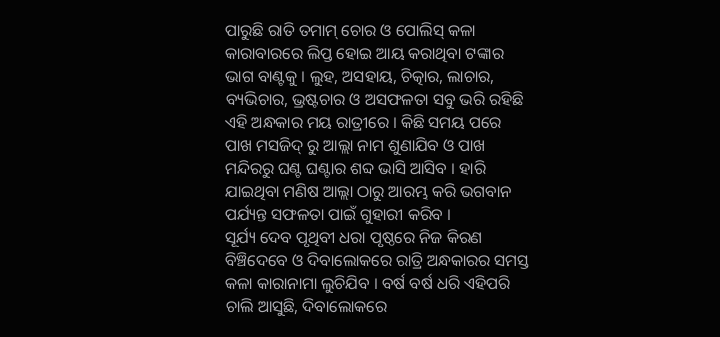ପାରୁଛି ରାତି ତମାମ୍ ଚୋର ଓ ପୋଲିସ୍ କଳା କାରାବାରରେ ଲିପ୍ତ ହୋଇ ଆୟ କରାଥିବା ଟଙ୍କାର ଭାଗ ବାଣ୍ଟକୁ । ଲୁହ, ଅସହାୟ, ଚିତ୍କାର, ଲାଚାର, ବ୍ୟଭିଚାର, ଭ୍ରଷ୍ଟଚାର ଓ ଅସଫଳତା ସବୁ ଭରି ରହିଛି ଏହି ଅନ୍ଧକାର ମୟ ରାତ୍ରୀରେ । କିଛି ସମୟ ପରେ ପାଖ ମସଜିଦ୍ ରୁ ଆଲ୍ଲା ନାମ ଶୁଣାଯିବ ଓ ପାଖ ମନ୍ଦିରରୁ ଘଣ୍ଟ ଘଣ୍ଟାର ଶବ୍ଦ ଭାସି ଆସିବ । ହାରି ଯାଇଥିବା ମଣିଷ ଆଲ୍ଲା ଠାରୁ ଆରମ୍ଭ କରି ଭଗବାନ ପର୍ଯ୍ୟନ୍ତ ସଫଳତା ପାଇଁ ଗୁହାରୀ କରିବ ।
ସୂର୍ଯ୍ୟ ଦେବ ପୃଥିବୀ ଧରା ପୃଷ୍ଠରେ ନିଜ କିରଣ ବିଞ୍ଚିଦେବେ ଓ ଦିବାଲୋକରେ ରାତ୍ରି ଅନ୍ଧକାରର ସମସ୍ତ କଳା କାରାନାମା ଲୁଚିଯିବ । ବର୍ଷ ବର୍ଷ ଧରି ଏହିପରି ଚାଲି ଆସୁଛି, ଦିବାଲୋକରେ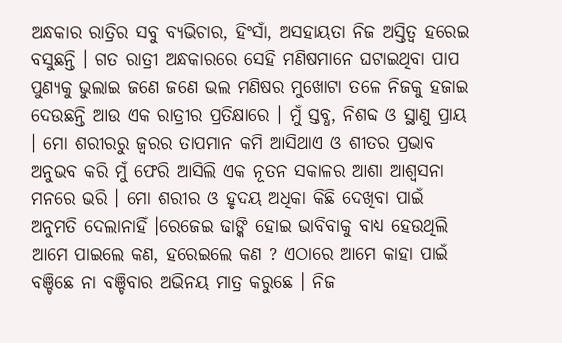ଅନ୍ଧକାର ରାତ୍ରିର ସବୁ ବ୍ୟଭିଚାର, ହିଂସାଁ, ଅସହାୟତା ନିଜ ଅସ୍ତିତ୍ବ ହରେଇ ବସୁଛନ୍ତି । ଗତ ରାତ୍ରୀ ଅନ୍ଧକାରରେ ସେହି ମଣିଷମାନେ ଘଟାଇଥିବା ପାପ ପୁଣ୍ୟକୁ ଭୁଲାଇ ଜଣେ ଜଣେ ଭଲ ମଣିଷର ମୁଖୋଟା ତଳେ ନିଜକୁ ହଜାଇ ଦେଉଛନ୍ତି ଆଉ ଏକ ରାତ୍ରୀର ପ୍ରତିକ୍ଷାରେ । ମୁଁ ସ୍ତବ୍ଧ, ନିଶବ୍ଦ ଓ ସ୍ଥାଣୁ ପ୍ରାୟ । ମୋ ଶରୀରରୁ ଜ୍ବରର ତାପମାନ କମି ଆସିଥାଏ ଓ ଶୀତର ପ୍ରଭାବ ଅନୁଭବ କରି ମୁଁ ଫେରି ଆସିଲି ଏକ ନୂତନ ସକାଳର ଆଶା ଆଶ୍ବସନା ମନରେ ଭରି । ମୋ ଶରୀର ଓ ହୃଦୟ ଅଧିକା କିଛି ଦେଖିବା ପାଇଁ ଅନୁମତି ଦେଲାନାହିଁ ।ରେଜେଇ ଢାଙ୍କି ହୋଇ ଭାବିବାକୁ ବାଧ୍ୟ ହେଉଥିଲି ଆମେ ପାଇଲେ କଣ, ହରେଇଲେ କଣ ? ଏଠାରେ ଆମେ କାହା ପାଇଁ ବଞ୍ଚିଛେ ନା ବଞ୍ଚିବାର ଅଭିନୟ ମାତ୍ର କରୁଛେ । ନିଜ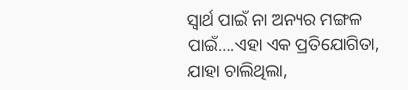ସ୍ବାର୍ଥ ପାଇଁ ନା ଅନ୍ୟର ମଙ୍ଗଳ ପାଇଁ….ଏହା ଏକ ପ୍ରତିଯୋଗିତା, ଯାହା ଚାଲିଥିଲା,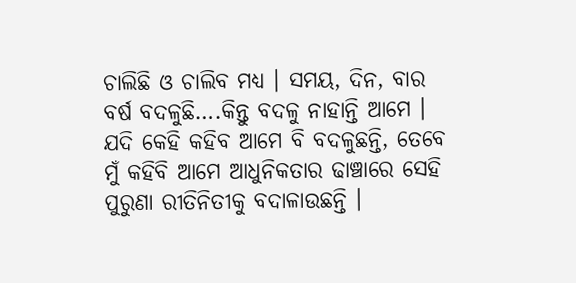ଚାଲିଛି ଓ ଚାଲିବ ମଧ୍ୟ । ସମୟ, ଦିନ, ବାର ବର୍ଷ ବଦଳୁଛି….କିନ୍ତୁ ବଦଳୁ ନାହାନ୍ତି ଆମେ । ଯଦି କେହି କହିବ ଆମେ ବି ବଦଳୁଛନ୍ତି, ତେବେ ମୁଁ କହିବି ଆମେ ଆଧୁନିକତାର ଢାଞ୍ଚାରେ ସେହି ପୁରୁଣା ରୀତିନିତୀକୁ ବଦାଳାଉଛନ୍ତି ।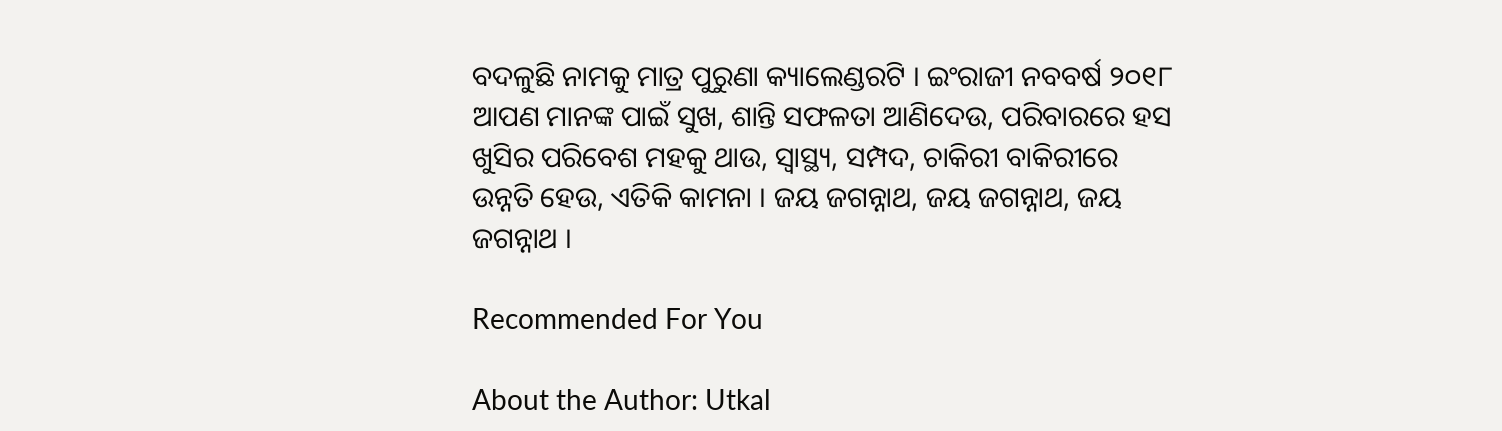ବଦଳୁଛି ନାମକୁ ମାତ୍ର ପୁରୁଣା କ୍ୟାଲେଣ୍ଡରଟି । ଇଂରାଜୀ ନବବର୍ଷ ୨୦୧୮ ଆପଣ ମାନଙ୍କ ପାଇଁ ସୁଖ, ଶାନ୍ତି ସଫଳତା ଆଣିଦେଉ, ପରିବାରରେ ହସ ଖୁସିର ପରିବେଶ ମହକୁ ଥାଉ, ସ୍ବାସ୍ଥ୍ୟ, ସମ୍ପଦ, ଚାକିରୀ ବାକିରୀରେ ଉନ୍ନତି ହେଉ, ଏତିକି କାମନା । ଜୟ ଜଗନ୍ନାଥ, ଜୟ ଜଗନ୍ନାଥ, ଜୟ ଜଗନ୍ନାଥ ।

Recommended For You

About the Author: Utkal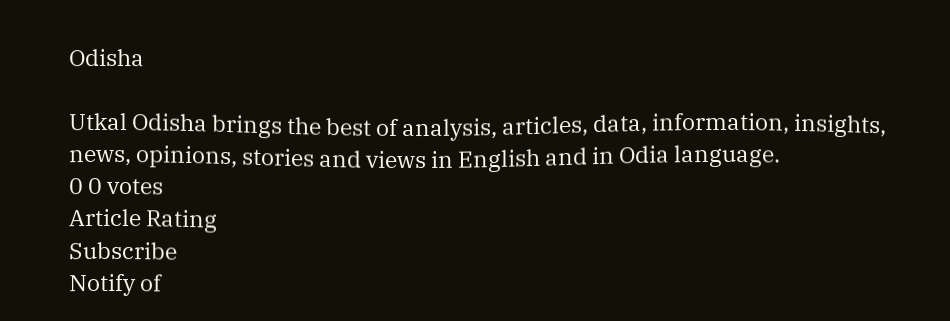Odisha

Utkal Odisha brings the best of analysis, articles, data, information, insights, news, opinions, stories and views in English and in Odia language.
0 0 votes
Article Rating
Subscribe
Notify of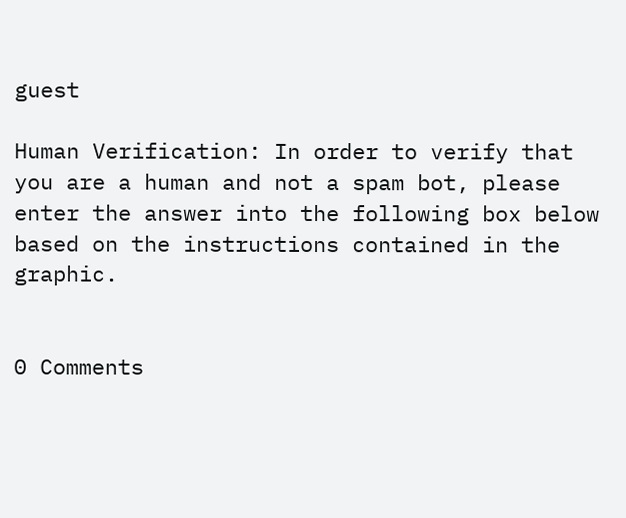guest

Human Verification: In order to verify that you are a human and not a spam bot, please enter the answer into the following box below based on the instructions contained in the graphic.


0 Comments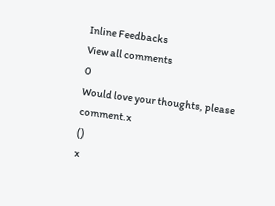Inline Feedbacks
View all comments
0
Would love your thoughts, please comment.x
()
x